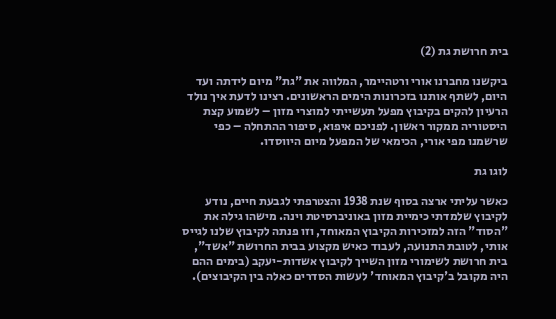בית חרושת גת (2)

ביקשנו מחברנו אורי ורטהיימר, המלווה את "גת" מיום לידתה ועד היום, לשתף אותנו בזכרונות הימים הראשונים. רצינו לדעת איך נולד הרעיון להקים בקיבוץ מפעל תעשייתי למוצרי מזון – לשמוע קצת היסטוריה ממקור ראשון. לפניכם איפוא, סיפור ההתחלה – כפי שרשמנו מפי אורי, הכימאי של המפעל מיום היווסדו.

לוגו גת

כאשר עליתי ארצה בסוף שנת 1938 והצטרפתי לגבעת חיים, נודע לקיבוץ שלמדתי כימיית מזון באוניברסיטת וינה. מישהו גילה את "הסוד" הזה למזכירות הקיבוץ המאוחד, וזו פנתה לקיבוץ שלנו לגייס אותי, לטובת התנועה, לעבוד כאיש מקצוע בבית החרושת "אשד", בית חרושת לשימורי מזון השייך לקיבוץ אשדות-יעקב (בימים ההם היה מקובל ב'קיבוץ המאוחד' לעשות הסדרים כאלה בין הקיבוצים).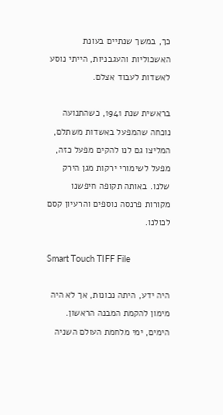כך, במשך שנתיים בעונת האשכוליות והעגבניות, הייתי נוסע לאשדות לעבוד אצלם.

בראשית שנת 1941, כשהתנועה נוכחה שהמפעל באשדות משתלם, המליצו גם לנו להקים מפעל כזה, מפעל לשימורי ירקות מגן הירק שלנו. באותה תקופה חיפשנו מקורות פרנסה נוספים והרעיון קסם לכולנו.

Smart Touch TIFF File

היה ידע, היתה נכונות, אך לא היה מימון להקמת המבנה הראשון. הימים, ימי מלחמת העולם השניה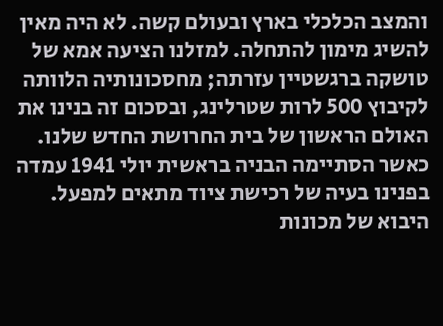והמצב הכלכלי בארץ ובעולם קשה. לא היה מאין להשיג מימון להתחלה. למזלנו הציעה אמא של טושקה ברגשטיין עזרתה; מחסכונותיה הלוותה לקיבוץ 500 לרות שטרלינג, ובסכום זה בנינו את האולם הראשון של בית החרושת החדש שלנו. כאשר הסתיימה הבניה בראשית יולי 1941 עמדה בפנינו בעיה של רכישת ציוד מתאים למפעל. היבוא של מכונות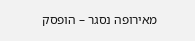מאירופה נסגר – הופסק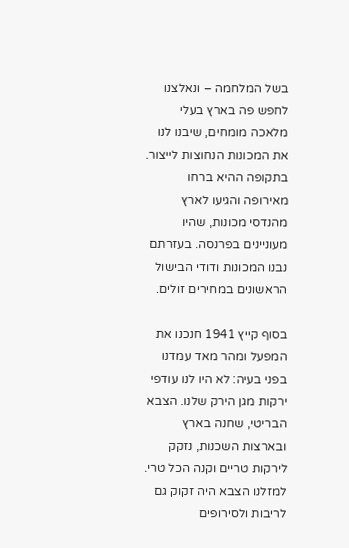בשל המלחמה – ונאלצנו לחפש פה בארץ בעלי מלאכה מומחים, שיבנו לנו את המכונות הנחוצות לייצור. בתקופה ההיא ברחו מאירופה והגיעו לארץ מהנדסי מכונות, שהיו מעוניינים בפרנסה. בעזרתם נבנו המכונות ודודי הבישול הראשונים במחירים זולים.

בסוף קייץ 1941 חנכנו את המפעל ומהר מאד עמדנו בפני בעיה: לא היו לנו עודפי ירקות מגן הירק שלנו. הצבא הבריטי, שחנה בארץ ובארצות השכנות, נזקק לירקות טריים וקנה הכל טרי. למזלנו הצבא היה זקוק גם לריבות ולסירופים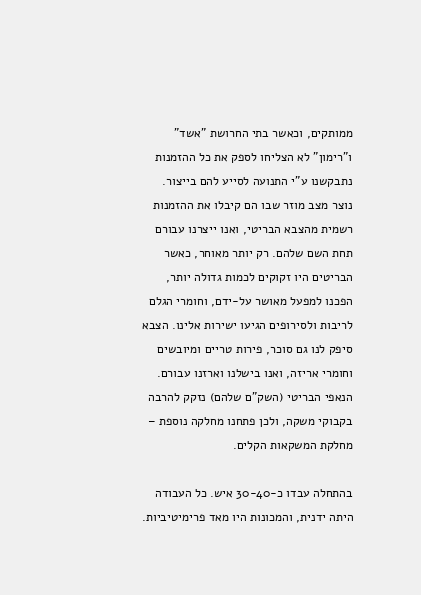ממותקים, וכאשר בתי החרושת "אשד" ו"רימון" לא הצליחו לספק את כל ההזמנות נתבקשנו ע"י התנועה לסייע להם בייצור. נוצר מצב מוזר שבו הם קיבלו את ההזמנות רשמית מהצבא הבריטי, ואנו ייצרנו עבורם תחת השם שלהם. רק יותר מאוחר, כאשר הבריטים היו זקוקים לכמות גדולה יותר, הפכנו למפעל מאושר על-ידם, וחומרי הגלם לריבות ולסירופים הגיעו ישירות אלינו. הצבא סיפק לנו גם סוכר, פירות טריים ומיובשים וחומרי אריזה, ואנו בישלנו וארזנו עבורם. הנאפי הבריטי (השק"ם שלהם) נזקק להרבה בקבוקי משקה, ולכן פתחנו מחלקה נוספת – מחלקת המשקאות הקלים.

בהתחלה עבדו כ-30-40 איש. כל העבודה היתה ידנית, והמכונות היו מאד פרימיטיביות.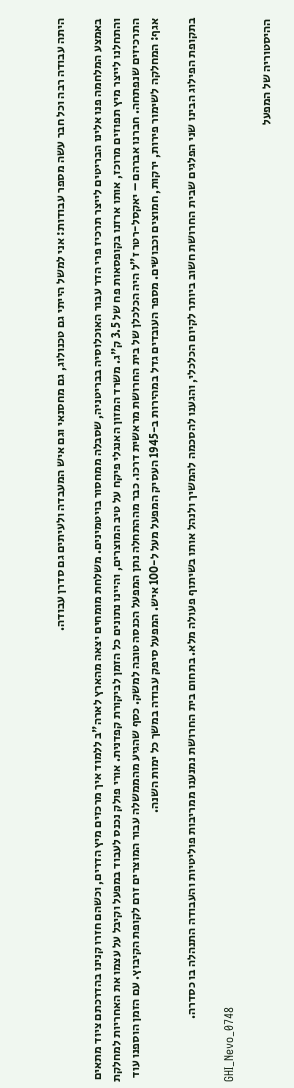היתה עבודה רבה וכל חבר עשה מספר עבודות: אני למשל הייתי גם טכנולוג, גם מחסנאי וגם איש המעבדה ולעיתים גם סדרן עבודה.

באמצע המלחמה פנו אלינו הבריטים לייצר תרכיז פרי הדר עבור האוכלוסיה בבריטניה, שסבלה ממחסור בויטמינים. משלחת מומחים יצאה מהארץ לארה"ב ללמוד איך מרכזים מיץ הדרים, וכשהם חזרו קנינו בהדרכתם ציוד מתאים והתחלנו לייצר מיץ תפוזים מרוכז, אותו ארזנו בקופסאות פח של 3.5 ק"ג. משרד המזון האנגלי פיקח על טיב המוצרים, והיינו נתונים כל הזמן לביקורת קפדנית. אורי פולק נכנס לעבוד במפעל וקיבל על עצמו את האחריות למחלקת התרכיזים שנפתחה. חברנו אברהם – יאקסל-רטר ז"ל היה הכלכלן של בית החרושת מראשית דרכו. כבר מההתחלה נתן המפעל הכנסה טובה למשק. כסף שהגיע מהממשלה עבור המוצרים זרם לקופת הקיבוץ. עם הזמן הוספנו עוד אגף: המחלקה לשימור פירות, ירקות, חמוצים וכבושים. מספר העובדים גדל במהירות ב-1945 העסיק המפעל מעל ל-100 איש. המפעל סיפק עבודה במשך כל ימות השנה.

בתקופת הפילוג הבינו שני הפלגים שבית החרושת חשוב ביותר לקיום הכלכלי, והגענו להסכמה להמשיך ולנהל אותו בשיתוף פעולה מלא. בתחום בית החרושת נמנענו ממריבות פוליטיות והעבודה התנהלה בו כסדרה.

GHI_Nevo_0748

ההיסטוריה של המפעל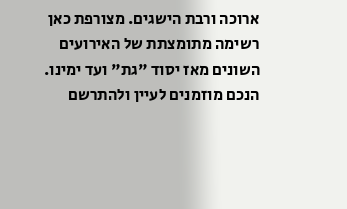ארוכה ורבת הישגים. מצורפת כאן רשימה מתומצתת של האירועים השונים מאז יסוד "גת" ועד ימינו. הנכם מוזמנים לעיין ולהתרשם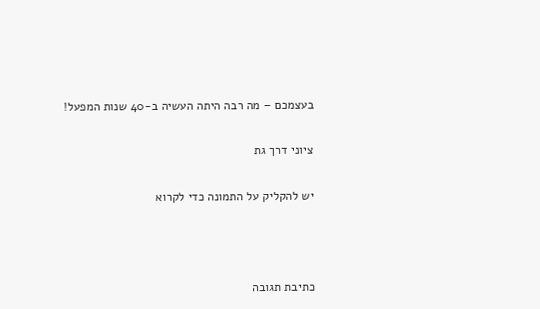בעצמכם – מה רבה היתה העשיה ב-40 שנות המפעל!

ציוני דרך גת

יש להקליק על התמונה כדי לקרוא



כתיבת תגובה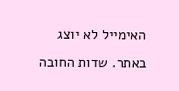האימייל לא יוצג באתר. שדות החובה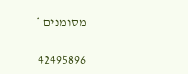מסומנים *

42495896